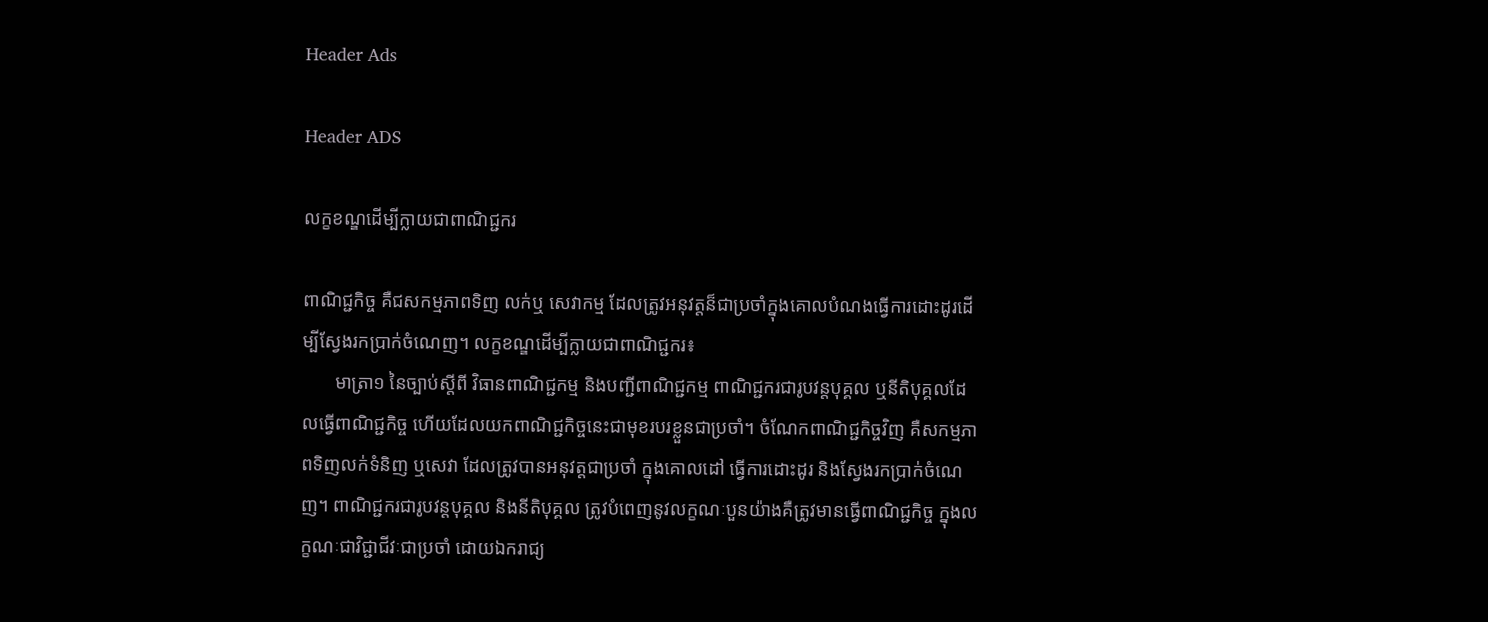Header Ads

Header ADS

លក្ខខណ្ឌដើម្បីក្លាយជាពាណិជ្ជករ

ពាណិជ្ជកិច្ច គឺជសកម្មភាពទិញ លក់ឬ សេវាកម្ម ដែលត្រូវអនុវត្តន៏ជាប្រចាំក្នុងគោលបំណងធ្វើការដោះដូរដើម្បីស្វែងរកប្រាក់ចំណេញ។ លក្ខខណ្ឌដើម្បីក្លាយជាពាណិជ្ជករ៖
       មាត្រា១ នៃច្បាប់ស្តីពី វិធានពាណិជ្ជកម្ម និងបញ្ជីពាណិជ្ជកម្ម ពាណិជ្ជករជារូបវន្តបុគ្គល ឬនីតិបុគ្គលដែលធ្វើពាណិជ្ជកិច្ច ហើយដែលយកពាណិជ្ជកិច្ចនេះជាមុខរបរខ្លួនជាប្រចាំ។ ចំណែកពាណិជ្ជកិច្ចវិញ គឺសកម្មភាពទិញលក់ទំនិញ ឬសេវា ដែលត្រូវបានអនុវត្តជាប្រចាំ ក្នុងគោលដៅ ធ្វើការដោះដូរ និងស្វែងរកប្រាក់ចំណេញ។ ពាណិជ្ជករជារូបវន្តបុគ្គល និងនីតិបុគ្គល ត្រូវបំពេញនូវលក្ខណៈបួនយ៉ាងគឺត្រូវមានធ្វើពាណិជ្ជកិច្ច ក្នុងលក្ខណៈជាវិជ្ជាជីវៈជាប្រចាំ ដោយឯករាជ្យ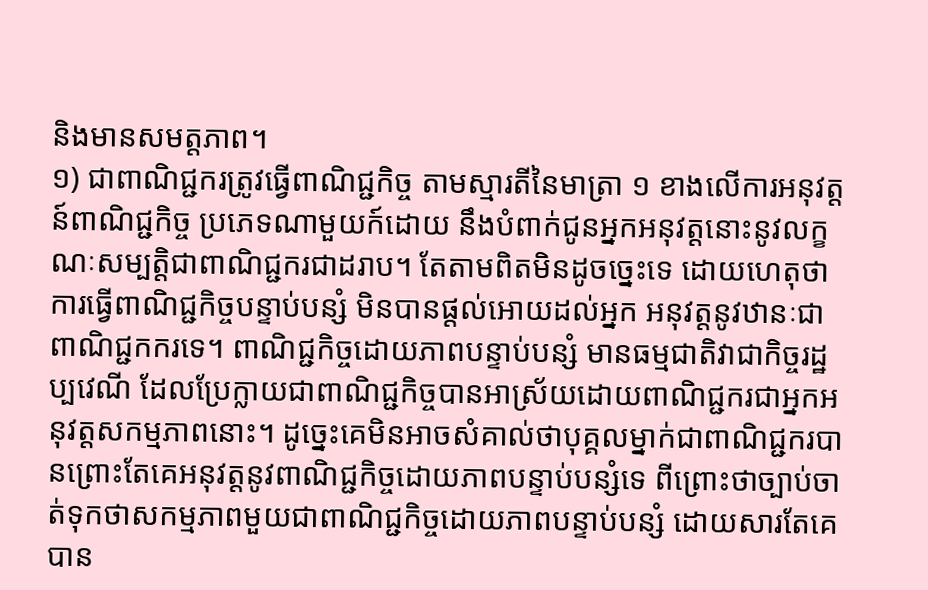និងមានសមត្តភាព។
១) ជាពាណិជ្ជករត្រូវធ្វើពាណិជ្ជកិច្ច តាមស្មារតីនៃមាត្រា ១ ខាងលើការអនុវត្តន៍ពាណិជ្ជកិច្ច ប្រភេទណាមួយក៍ដោយ នឹងបំពាក់ជូនអ្នកអនុវត្តនោះនូវលក្ខណៈសម្បត្តិជាពាណិជ្ជករជាដរាប។ តែតាមពិតមិនដូចច្នេះទេ ដោយហេតុថាការធ្វើពាណិជ្ជកិច្ចបន្ទាប់បន្សំ មិនបានផ្តល់អោយដល់អ្នក អនុវត្តនូវឋានៈជាពាណិជ្ជកករទេ។ ពាណិជ្ជកិច្ចដោយភាពបន្ទាប់បន្សំ មានធម្មជាតិវាជាកិច្ចរដ្ឋប្បវេណី ដែលប្រែក្លាយជាពាណិជ្ជកិច្ចបានអាស្រ័យដោយពាណិជ្ជករជាអ្នកអនុវត្តសកម្មភាពនោះ។ ដូច្នេះគេមិនអាចសំគាល់ថាបុគ្គលម្នាក់ជាពាណិជ្ជករបានព្រោះតែគេអនុវត្តនូវពាណិជ្ជកិច្ចដោយភាពបន្ទាប់បន្សំទេ ពីព្រោះថាច្បាប់ចាត់ទុកថាសកម្មភាពមួយជាពាណិជ្ជកិច្ចដោយភាពបន្ទាប់បន្សំ ដោយសារតែគេបាន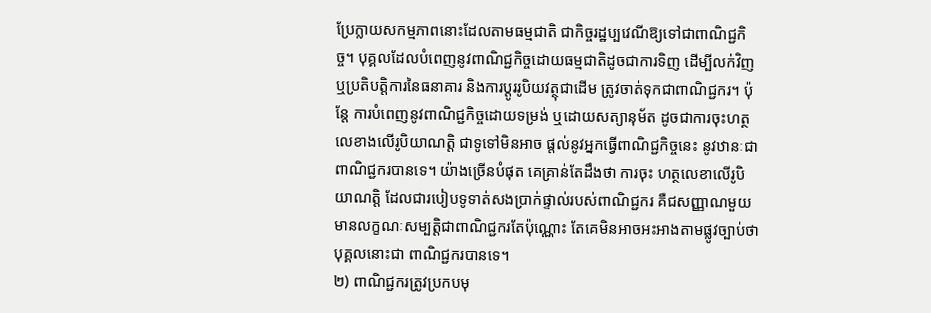ប្រែក្លាយសកម្មភាពនោះដែលតាមធម្មជាតិ ជាកិច្ចរដ្ឋប្បវេណីឱ្យទៅជាពាណិជ្ជកិច្ច។ បុគ្គលដែលបំពេញនូវពាណិជ្ជកិច្ចដោយធម្មជាតិដូចជាការទិញ ដើម្បីលក់វិញ ឬប្រតិបត្តិការនៃធនាគារ និងការប្តូររូបិយវត្ថុជាដើម ត្រូវចាត់ទុកជាពាណិជ្ជករ។ ប៉ុន្តែ ការបំពេញនូវពាណិជ្ជកិច្ចដោយទម្រង់ ឬដោយសត្យានុម័ត ដូចជាការចុះហត្ថលេខាងលើរូបិយាណត្តិ ជាទូទៅមិនអាច ផ្តល់នូវអ្នកធ្វើពាណិជ្ជកិច្ចនេះ នូវឋានៈជាពាណិជ្ជករបានទេ។ យ៉ាងច្រើនបំផុត គេគ្រាន់តែដឹងថា ការចុះ ហត្ថលេខាលើរូបិយាណត្តិ ដែលជារបៀបទូទាត់សងប្រាក់ផ្ទាល់របស់ពាណិជ្ជករ គឺជសញ្ញាណមួយ មានលក្ខណៈសម្បតិ្តជាពាណិជ្ជករតែប៉ុណ្ណោះ តែគេមិនអាចអះអាងតាមផ្លូវច្បាប់ថា បុគ្គលនោះជា ពាណិជ្ជករបានទេ។
២) ពាណិជ្ជករត្រូវប្រកបមុ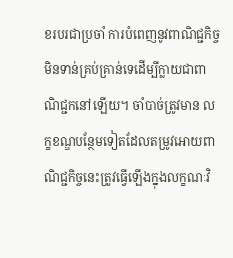ខរបរជាប្រចាំ ការបំពេញនូវពាណិជ្ជកិច្ច មិនទាន់គ្រប់គ្រាន់ទេដើម្បីក្លាយជាពាណិជ្ជកនៅឡើយ។ ចាំបាច់ត្រូវមាន លក្ខខណ្ឌបន្ថែមទៀតដែលតម្រូវអោយពាណិជ្ជកិច្ចនេះត្រូវធ្វើឡើងក្នុងលក្ខណៈវិ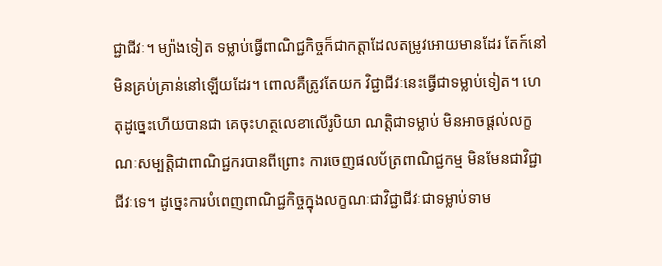ជ្ជាជីវៈ។ ម្យ៉ាងទៀត ទម្លាប់ធ្វើពាណិជ្ជកិច្ចក៏ជាកត្តាដែលតម្រូវអោយមានដែរ តែក៍នៅមិនគ្រប់គ្រាន់នៅឡើយដែរ។ ពោលគឺត្រូវតែយក វិជ្ជាជីវៈនេះធ្វើជាទម្លាប់ទៀត។ ហេតុដូច្នេះហើយបានជា គេចុះហត្ថលេខាលើរូបិយា ណត្តិជាទម្លាប់ មិនអាចផ្តល់លក្ខណៈសម្បតិ្តជាពាណិជ្ជករបានពីព្រោះ ការចេញផលប័ត្រពាណិជ្ជកម្ម មិនមែនជាវិជ្ជាជីវៈទេ។ ដូច្នេះការបំពេញពាណិជ្ជកិច្ចក្នុងលក្ខណៈជាវិជ្ជាជីវៈជាទម្លាប់ទាម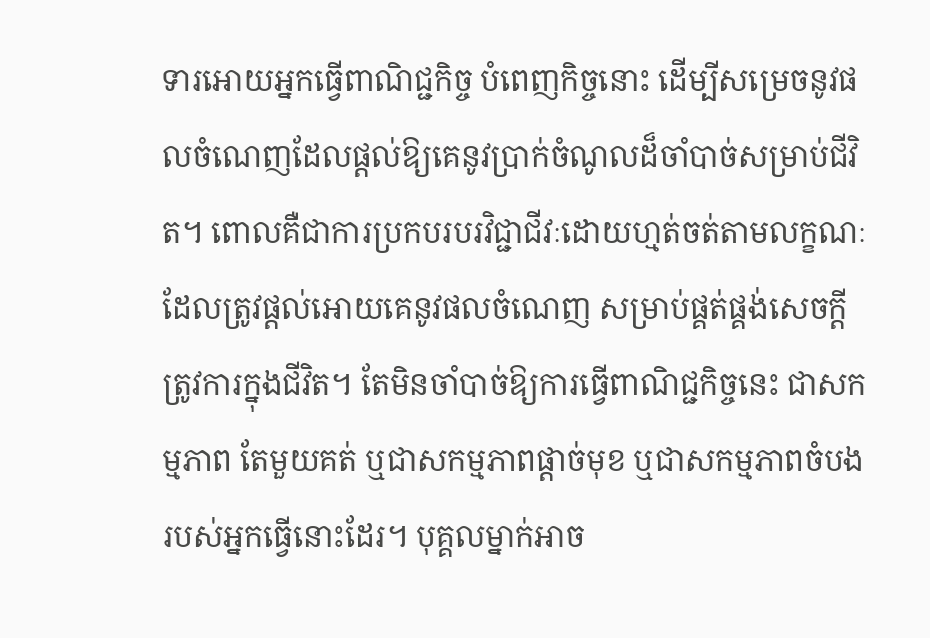ទារអោយអ្នកធ្វើពាណិជ្ជកិច្ច បំពេញកិច្ចនោះ ដើម្បីសម្រេចនូវផលចំណេញដែលផ្តល់ឱ្យគេនូវប្រាក់ចំណូលដ៏ចាំបាច់សម្រាប់ជីវិត។ ពោលគឺជាការប្រកបរបរវិជ្ជាជីវៈដោយហ្មត់ចត់តាមលក្ខណៈដែលត្រូវផ្តល់អោយគេនូវផលចំណេញ សម្រាប់ផ្គត់ផ្គង់សេចក្តីត្រូវការក្នុងជីវិត។ តែមិនចាំបាច់ឱ្យការធ្វើពាណិជ្ជកិច្ចនេះ ជាសកម្មភាព តែមួយគត់ ឬជាសកម្មភាពផ្តាច់មុខ ឬជាសកម្មភាពចំបងរបស់អ្នកធ្វើនោះដែរ។ បុគ្គលម្នាក់អាច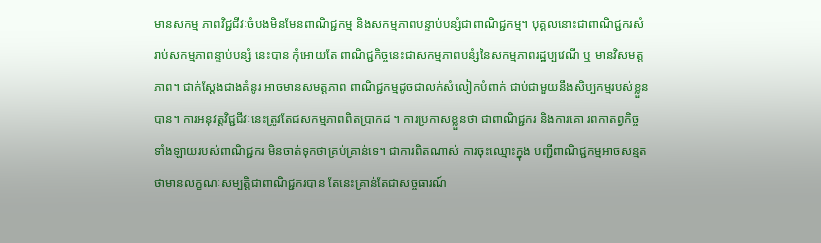មានសកម្ម ភាពវិជ្ជជីវៈចំបងមិនមែនពាណិជ្ជកម្ម និងសកម្មភាពបន្ទាប់បន្សំជាពាណិជ្ជកម្ម។ បុគ្គលនោះជាពាណិជ្ជករសំរាប់សកម្មភាពន្ទាប់បន្សំ នេះបាន កុំអោយតែ ពាណិជ្ជកិច្ចនេះជាសកម្មភាពបនំ្សនៃសកម្មភាពរដ្ឋប្បវេណី ឬ មានវិសមត្តភាព។ ជាក់ស្តែងជាងគំនូរ អាចមានសមត្តភាព ពាណិជ្ជកម្មដូចជាលក់សំលៀកបំពាក់ ជាប់ជាមួយនឹងសិប្បកម្មរបស់ខ្លួនបាន។ ការអនុវត្តវិជ្ជជីវៈនេះត្រូវតែជសកម្មភាពពិតប្រាកដ ។ ការប្រកាសខ្លួនថា ជាពាណិជ្ជករ និងការគោ រពកាតព្វកិច្ចទាំងឡាយរបស់ពាណិជ្ជករ មិនចាត់ទុកថាគ្រប់គ្រាន់ទេ។ ជាការពិតណាស់ ការចុះឈ្មោះក្នុង បញ្ជីពាណិជ្ជកម្មអាចសន្មតថាមានលក្ខណៈសម្បតិ្តជាពាណិជ្ជករបាន តែនេះគ្រាន់តែជាសច្ចធារណ៍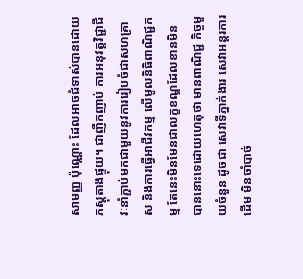សាមញ្ញ ប៉ុណ្ណោះ ដែលអាចជំទាស់បានដោយភស្តុតាងផ្ទុយ។ ជាញឺកញាប់ ការអនុវត្តវិជ្ជាជីវៈនាំភ្ជាប់មកជាមួយនូវការរៀបចំជាសហគ្រាស និងការធ្វើអាជីវកម្ម លើមូលនិធិពាណិជ្ជកម្ម តែនេះមិនមែនជាលក្ខខណ្ឌដែលខានមិនបាននោះទេដោយហេតុថា មានពាណិជ្ជ កិច្ចមួយចំនួន ដូចជា សេវាទីភ្នាក់ងារ សេវាអន្តរការដើម មិនចាំបាច់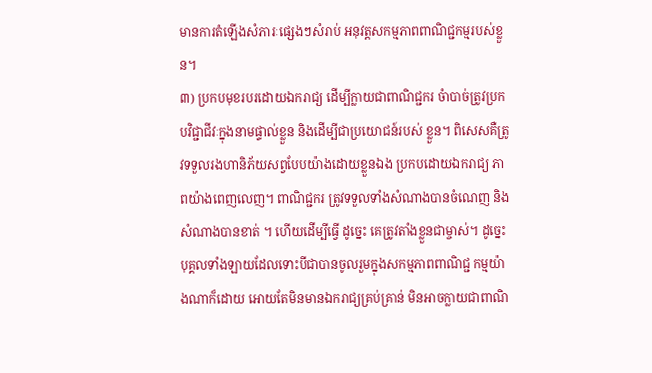មានការតំឡើងសំភារៈផ្សេងៗសំរាប់ អនុវត្តសកម្មភាពពាណិជ្ជកម្មរបស់ខ្លួន។
៣) ប្រកបមុខរបរដោយឯករាជ្យ ដើម្បីក្លាយជាពាណិជ្ជករ ចំាបាច់ត្រូវប្រកបវិជ្ជាជីវៈក្នុងនាមផ្ទាល់ខ្លួន និងដើម្បីជាប្រយោជន៍របស់ ខ្លួន។ ពិសេសគឺត្រូវទទួលរងហានិភ័យសព្វបែបយ៉ាងដោយខ្លួនឯង ប្រកបដោយឯករាជ្យ ភាពយ៉ាងពេញលេញ។ ពាណិជ្ជករ ត្រូវទទួលទាំងសំណាងបានចំណេញ និងសំណាងបានខាត់ ។ ហើយដើម្បីធ្វើ ដូច្នេះ គេត្រូវតាំងខ្លួនជាម្ចាស់។ ដូច្នេះ បុគ្គលទាំងឡាយដែលទោះបីជាបានចូលរួមក្នុងសកម្មភាពពាណិជ្ជ កម្មយ៉ាងណាក៏ដោយ អោយតែមិនមានឯករាជ្យគ្រប់គ្រាន់ មិនអាចក្លាយជាពាណិ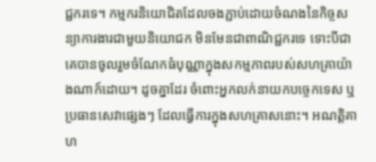ជ្ជករទេ។ កម្មករនិយោជិតដែលចងភ្ជាប់ដោយចំណងនៃកិច្ចសន្យាការងារជាមួយនិយោជក មិនមែនជាពាណិជ្ជករទេ ទោះបីជាគេបានចូលរួមចំណែកធំបុណ្ណាក្នុងសកម្មភាពរបស់សហគ្រាយ៉ាងណាក៍ដោយ។ ដូចគ្នាដែរ ចំពោះអ្នកលក់នាយកបច្ចេកទេស ឬប្រធានសេវាផ្សេងៗ ដែលធ្វើការក្នុងសហគ្រាសនោះ។ អណត្តិគាហ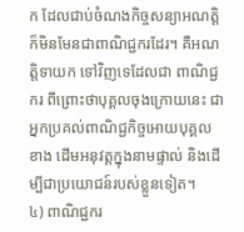ក ដែលជាប់ចំណងកិច្ចសន្យាអណត្តិក៏មិនមែនជាពាណិជ្ជករដែរ។ គឺអណត្តិទាយក ទៅវិញទេដែលជា ពាណិជ្ជករ ពីព្រោះថាបុគ្គលចុងក្រោយនេះ ជាអ្នកប្រគល់ពាណិជ្ជកិច្ចអោយបុគ្គលខាង ដើមអនុវត្តក្នុងនាមផ្ទាល់ និងដើម្បីជាប្រយោជន៍របស់ខ្លួនទៀត។
៤) ពាណិជ្ជករ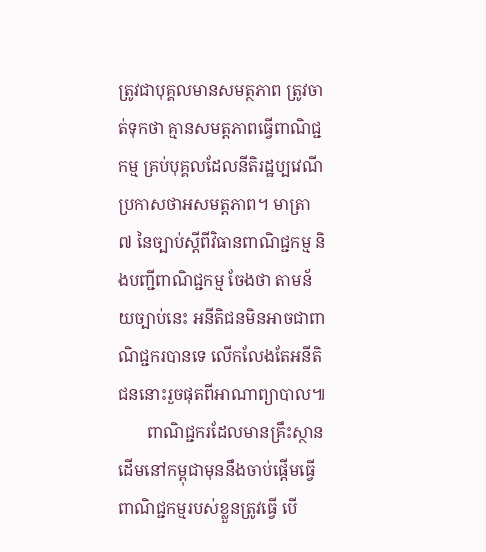ត្រូវជាបុគ្គលមានសមត្ថភាព ត្រូវចាត់ទុកថា គ្មានសមត្តភាពធ្វើពាណិជ្ជកម្ម គ្រប់បុគ្គលដែលនីតិរដ្ឋប្បវេណី ប្រកាសថាអសមត្តភាព។ មាត្រា ៧ នៃច្បាប់ស្តីពីវិធានពាណិជ្ជកម្ម និងបញ្ជីពាណិជ្ជកម្ម ចែងថា តាមន័យច្បាប់នេះ អនីតិជនមិនអាចជាពាណិជ្ជករបានទេ លើកលែងតែអនីតិជននោះរួចផុតពីអាណាព្យាបាល៕
       ពាណិជ្ជករដែលមានគ្រឹះស្ថានដើមនៅកម្ពុជាមុននឹងចាប់ផ្តើមធ្វើពាណិជ្ជកម្មរបស់ខ្លួនត្រូវធ្វើ បើ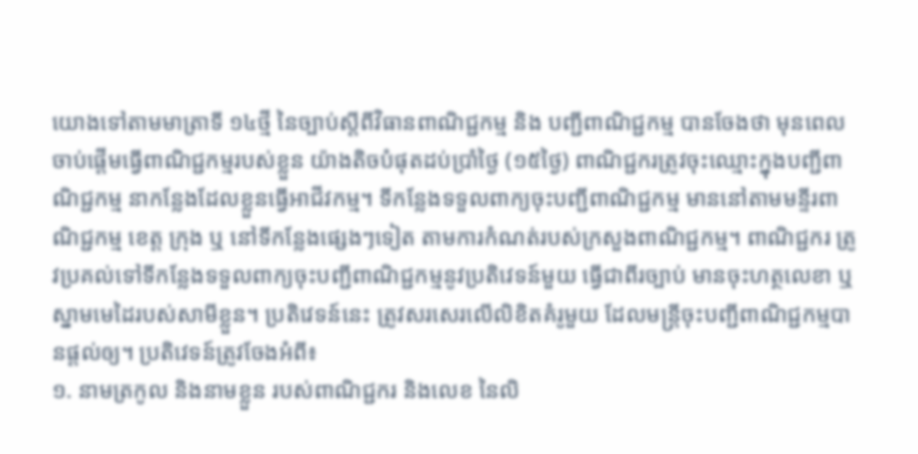យោងទៅតាមមាត្រាទី ១៤ថ្មី នៃច្បាប់ស្តីពីវិធានពាណិជ្ជកម្ម និង បញ្ជីពាណិជ្ជកម្ម បានចែងថា មុនពេលចាប់ផ្តើមធ្វើពាណិជ្ជកម្មរបស់ខ្លួន យ៉ាងតិចបំផុតដប់ប្រាំថ្ងៃ (១៥ថ្ងៃ) ពាណិជ្ជករត្រូវចុះឈ្មោះក្នុងបញ្ជីពាណិជ្ជកម្ម នាកន្លែងដែលខ្លួនធ្វើអាជីវកម្ម។ ទីកន្លែងទទួលពាក្យចុះបញ្ជីពាណិជ្ជកម្ម មាននៅតាមមន្ទីរពាណិជ្ជកម្ម ខេត្ត ក្រុង ឬ នៅទីកន្លែងផ្សេងៗទៀត តាមការកំណត់របស់ក្រសួងពាណិជ្ជកម្ម។ ពាណិជ្ជករ ត្រូវប្រគល់ទៅទីកន្លែងទទួលពាក្យចុះបញ្ជីពាណិជ្ជកម្មនូវប្រតិវេទន៍មួយ ធ្វើជាពីរច្បាប់ មានចុះហត្ថលេខា ឬ ស្នាមមេដៃរបស់សាមីខ្លួន។ ប្រតិវេទន៍នេះ ត្រូវសរសេរលើលិខិតគំរូមួយ ដែលមន្រ្តីចុះបញ្ជីពាណិជ្ជកម្មបានផ្តល់ឲ្យ។ ប្រតិវេទន៍ត្រូវចែងអំពី៖
១. នាមត្រកូល និងនាមខ្លួន របស់ពាណិជ្ជករ និងលេខ នៃលិ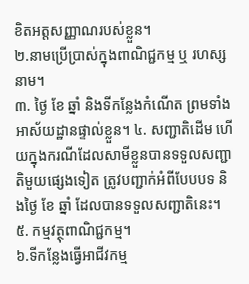ខិតអត្តសញ្ញាណរបស់ខ្លួន។
២.នាមប្រើប្រាស់ក្នុងពាណិជ្ជកម្ម ឬ រហស្សនាម។
៣. ថ្ងៃ ខែ ឆ្នាំ និងទីកន្លែងកំណើត ព្រមទាំងអាស័យដ្ឋានផ្ទាល់ខ្លួន។ ៤. សញ្ជាតិដើម ហើយក្នុងករណីដែលសាមីខ្លួនបានទទួលសញ្ជាតិមួយផ្សេងទៀត ត្រូវបញ្ជាក់អំពីបែបបទ និងថ្ងៃ ខែ ឆ្នាំ ដែលបានទទួលសញ្ជាតិនេះ។
៥. កម្មវត្ថុពាណិជ្ជកម្ម។
៦.ទីកន្លែងធ្វើអាជីវកម្ម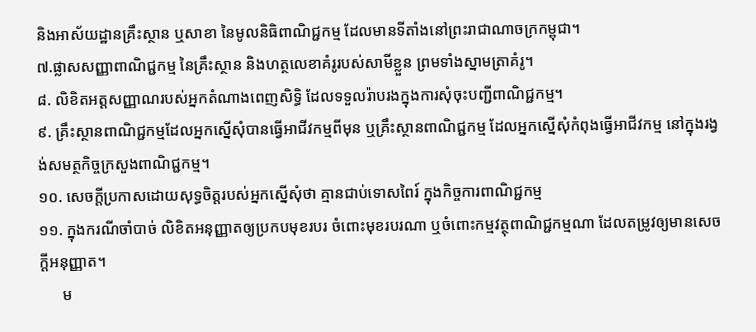និងអាស័យដ្ឋានគ្រឹះស្ថាន ឬសាខា នៃមូលនិធិពាណិជ្ជកម្ម ដែលមានទីតាំងនៅព្រះរាជាណាចក្រកម្ពុជា។
៧.ផ្លាសសញ្ញាពាណិជ្ជកម្ម នៃគ្រឹះស្ថាន និងហត្ថលេខាគំរូរបស់សាមីខ្លួន ព្រមទាំងស្នាមត្រាគំរូ។
៨. លិខិតអត្តសញ្ញាណរបស់អ្នកតំណាងពេញសិទ្ធិ ដែលទទួលរ៉ាបរងក្នុងការសុំចុះបញ្ជីពាណិជ្ជកម្ម។
៩. គ្រឹះស្ថានពាណិជ្ជកម្មដែលអ្នកស្នើសុំបានធ្វើអាជីវកម្មពីមុន ឬគ្រឹះស្ថានពាណិជ្ជកម្ម ដែលអ្នកស្នើសុំកំពុងធ្វើអាជីវកម្ម នៅក្នុងរង្វង់សមត្ថកិច្ចក្រសួងពាណិជ្ជកម្ម។
១០. សេចក្តីប្រកាសដោយសុទ្ធចិត្តរបស់អ្នកស្នើសុំថា គ្មានជាប់ទោសពៃរ៍ ក្នុងកិច្ចការពាណិជ្ជកម្ម
១១. ក្នុងករណីចាំបាច់ លិខិតអនុញ្ញាតឲ្យប្រកបមុខរបរ ចំពោះមុខរបរណា ឬចំពោះកម្មវត្ថុពាណិជ្ជកម្មណា ដែលតម្រូវឲ្យមានសេចក្តីអនុញ្ញាត។
      ម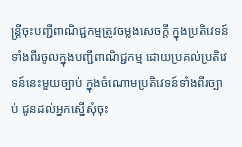ន្រ្តីចុះបញ្ជីពាណិជ្ជកម្មត្រូវចម្លងសេចក្តី ក្នុងប្រតិវេទន៍ទាំងពីរចូលក្នុងបញ្ជីពាណិជ្ជកម្ម ដោយប្រគល់ប្រតិវេទន៍នេះមួយច្បាប់ ក្នុងចំណោមប្រតិវេទន៍ទាំងពីរច្បាប់ ជូនដល់អ្នកស្នើសុំចុះ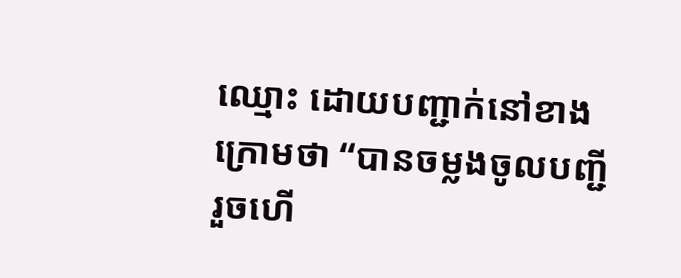ឈ្មោះ ដោយបញ្ជាក់នៅខាងក្រោមថា “បានចម្លងចូលបញ្ជីរួចហើ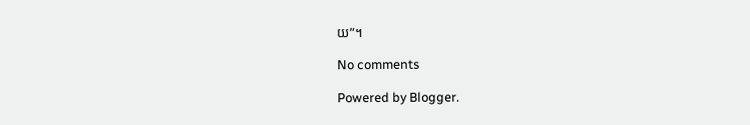យ”។

No comments

Powered by Blogger.